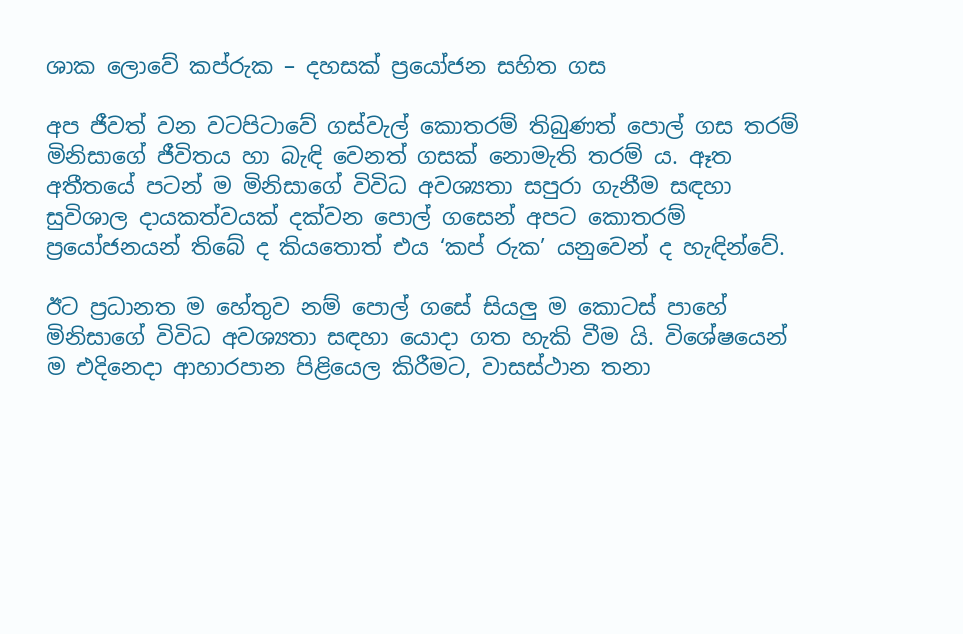ශාක ලොවේ කප්රුක – දහසක් ප්‍රයෝජන සහිත ගස

අප ජීවත් වන වටපිටාවේ ගස්වැල් කොතරම් තිබුණත් පොල් ගස තරම් මිනිසාගේ ජීවිතය හා බැඳි වෙනත් ගසක් නොමැති තරම් ය. ඈත අතීතයේ පටන් ම මිනිසාගේ විවිධ අවශ්‍යතා සපුරා ගැනීම සඳහා සුවිශාල දායකත්වයක් දක්වන පොල් ගසෙන් අපට කොතරම් ප්‍රයෝජනයන් තිබේ ද කියතොත් එය ‘කප් රුක’ යනුවෙන් ද හැඳින්වේ.

ඊට ප්‍රධානත ම හේතුව නම් පොල් ගසේ සියලු ම කොටස් පාහේ මිනිසාගේ විවිධ අවශ්‍යතා සඳහා යොදා ගත හැකි වීම යි. විශේෂයෙන් ම එදිනෙදා ආහාරපාන පිළියෙල කිරීමට, වාසස්ථාන තනා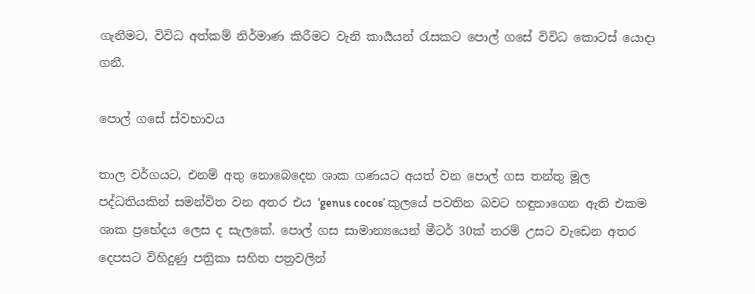ගැනීමට, විවිධ අත්කම් නිර්මාණ කිරීමට වැනි කාර්‍යයන් රැසකට පොල් ගසේ විවිධ කොටස් යොදා ගනී.

පොල් ගසේ ස්වභාවය

තාල වර්ගයට, එනම් අතු නොබෙදෙන ශාක ගණයට අයත් වන පොල් ගස තන්තු මූල පද්ධතියකින් සමන්විත වන අතර එය ‘genus cocos’ කුලයේ පවතින බවට හඳුනාගෙන ඇති එකම ශාක ප්‍රභේදය ලෙස ද සැලකේ. පොල් ගස සාමාන්‍යයෙන් මීටර් 30ක් තරම් උසට වැඩෙන අතර දෙපසට විහිදුණු පත්‍රිකා සහිත පත්‍රවලින්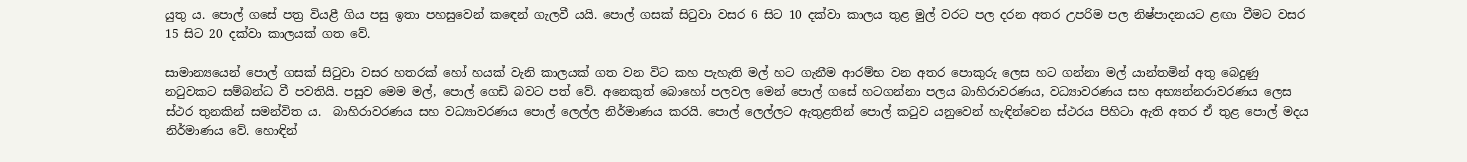යුතු ය. පොල් ගසේ පත්‍ර වියළී ගිය පසු ඉතා පහසුවෙන් කඳෙන් ගැලවී යයි. පොල් ගසක් සිටුවා වසර 6 සිට 10 දක්වා කාලය තුළ මුල් වරට පල දරන අතර උපරිම පල නිෂ්පාදනයට ළඟා වීමට වසර 15 සිට 20 දක්වා කාලයක් ගත වේ.

සාමාන්‍යයෙන් පොල් ගසක් සිටුවා වසර හතරක් හෝ හයක් වැනි කාලයක් ගත වන විට කහ පැහැති මල් හට ගැනීම ආරම්භ වන අතර පොකුරු ‍ලෙස හට ගන්නා මල් යාන්තමින් අතු බෙදුණු නටුවකට සම්බන්ධ වී පවතියි. පසුව මෙම මල්, පොල් ගෙඩි බවට පත් වේ. අනෙකුත් බොහෝ පලවල මෙන් පොල් ගසේ හටගන්නා පලය බාහිරාවරණය, වධ්‍යාවරණය සහ අභ්‍යන්නරාවරණය ලෙස ස්ථර තුනකින් සමන්විත ය.  බාහිරාවරණය සහ වධ්‍යාවරණය පොල් ලෙල්ල නිර්මාණය කරයි. පොල් ලෙල්ලට ඇතුළතින් පොල් කටුව යනුවෙන් හැඳින්වෙන ස්ථරය පිහිටා ඇති අතර ඒ තුළ පොල් මදය නිර්මාණය වේ. හොඳින්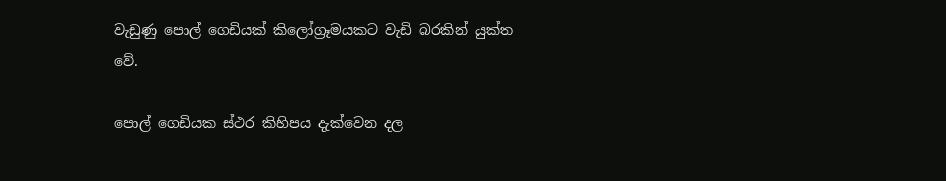වැඩුණු පොල් ගෙඩියක් කිලෝග්‍රෑමයකට වැඩි බරකින් යුක්ත වේ.

පොල් ගෙඩියක ස්ථර කිහිපය දැක්වෙන දල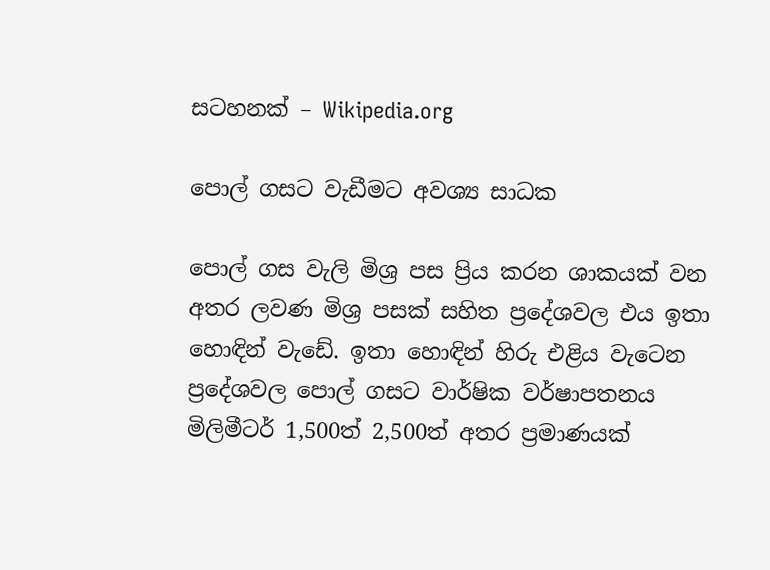සටහනක් – Wikipedia.org

පොල් ගසට වැඩීමට අවශ්‍ය සාධක

පොල් ගස වැලි මිශ්‍ර පස ප්‍රිය කරන ශාකයක් වන අතර ලවණ මිශ්‍ර පසක් සහිත ප්‍රදේශවල එය ඉතා හොඳින් වැඩේ. ඉතා හොඳින් හිරු එළිය වැටෙන ප්‍රදේශවල පොල් ගසට වාර්ෂික වර්ෂාපතනය මිලිමීටර් 1,500ත් 2,500ත් අතර ප්‍රමාණයක්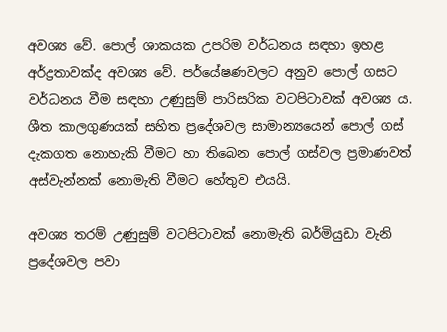අවශ්‍ය වේ. පොල් ශාකයක උපරිම වර්ධනය සඳහා ඉහළ අර්ද්‍රතාවක්ද අවශ්‍ය වේ. පර්යේෂණවලට අනුව පොල් ගසට වර්ධනය වීම සඳහා උණුසුම් පාරිසරික වටපිටාවක් අවශ්‍ය ය. ශීත කාලගුණයක් සහිත ප්‍රදේශවල සාමාන්‍යයෙන් පොල් ගස් දැකගත නොහැකි වීමට හා තිබෙන පොල් ගස්වල ප්‍රමාණවත් අස්වැන්නක් නොමැති වීමට හේතුව එයයි.

අවශ්‍ය තරම් උණුසුම් වටපිටාවක් නොමැති බර්මියුඩා වැනි ප්‍රදේශවල පවා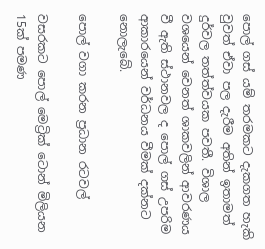පොල් ගස් යම් තරමකට දැකගත හැකි වුවත් ඒවා පල දැරීම අතින් ඉතාමත් දුර්වල තත්ත්වයක පවතී. විශාල වශයෙන් වෙනත් ශාකවලින් ආවරණය වී ඇති ස්ථානවල ද පොල් ගස් උපරිම ආකාරයෙන් වර්ධනය වීමක් දක්නට නොලැබේ.

පොල් වගා කරන ප්‍රධාන රටවල්

වසරකට පොල් මෙට්‍රික් ටොන් මිලියන 15ක් පමණ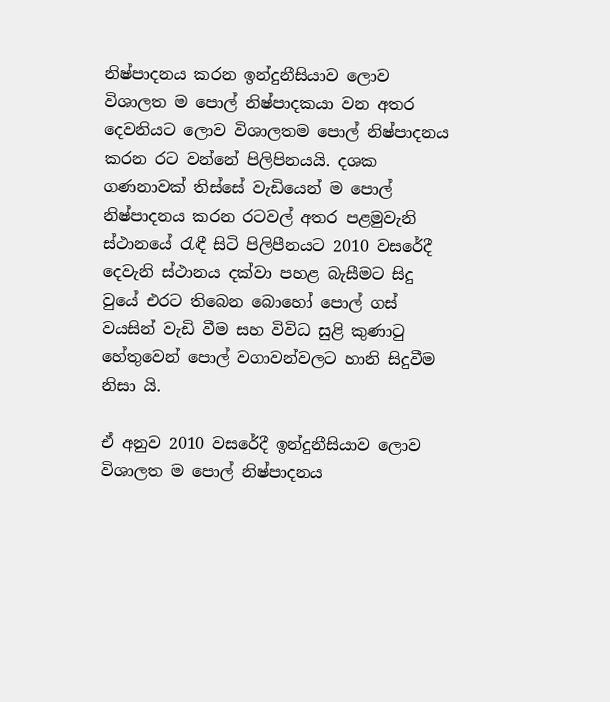නිෂ්පාදනය කරන ඉන්දුනීසියාව ලොව විශාලත ම පොල් නිෂ්පාදකයා වන අතර දෙවනියට ලොව විශාලතම පොල් නිෂ්පාදනය කරන රට වන්නේ පිලිපිනයයි. දශක ගණනාවක් තිස්සේ වැඩියෙන් ම පොල් නිෂ්පාදනය කරන රටවල් අතර පළමුවැනි ස්ථානයේ රැඳී සිටි පිලිපීනයට 2010 වසරේදී දෙවැනි ස්ථානය දක්වා පහළ බැසීමට සිදු වුයේ එරට තිබෙන බොහෝ පොල් ගස් වයසින් වැඩි වීම සහ විවිධ සුළි කුණාටු හේතුවෙන් පොල් වගාවන්වලට හානි සිදුවීම නිසා යි.

ඒ අනුව 2010 වසරේදී ඉන්දුනීසියාව ලොව විශාලත ම පොල් නිෂ්පාදනය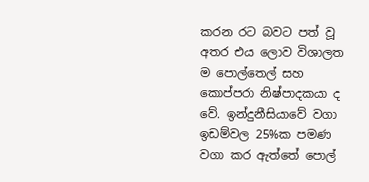කරන රට බවට පත් වූ අතර එය ලොව විශාලත ම පොල්තෙල් සහ කොප්පරා නිෂ්පාදකයා ද වේ. ඉන්දුනීසියාවේ වගා ඉඩම්වල 25%ක පමණ වගා කර ඇත්තේ පොල්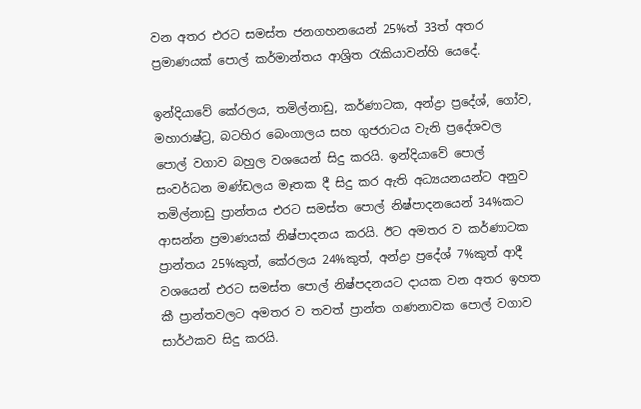වන අතර එරට සමස්ත ජනගහනයෙන් 25%ත් 33ත් අතර ප්‍රමාණයක් පොල් කර්මාන්තය ආශ්‍රිත රැකියාවන්හි යෙදේ.

ඉන්දියාවේ කේරලය, තමිල්නාඩු, කර්ණාටක, අන්ද්‍රා ප්‍රදේශ්, ගෝව, මහාරාෂ්ට්‍ර, බටහිර බෙංගාලය සහ ගුජරාටය වැනි ප්‍රදේශවල පොල් වගාව බහුල වශයෙන් සිදු කරයි. ඉන්දියාවේ පොල් සංවර්ධන මණ්ඩලය මෑතක දී සිදු කර ඇති අධ්‍යයනයන්ට අනුව තමිල්නාඩු ප්‍රාන්තය එරට සමස්ත පොල් නිෂ්පාදනයෙන් 34%කට ආසන්න ප්‍රමාණයක් නිෂ්පාදනය කරයි. ඊට අමතර ව කර්ණාටක ප්‍රාන්තය 25%කුත්, කේරලය 24%කුත්, අන්ද්‍රා ප්‍රදේශ් 7%කුත් ආදී වශයෙන් එරට සමස්ත පොල් නිෂ්පදනයට දායක වන අතර ඉහත කී ප්‍රාන්තවලට අමතර ව තවත් ප්‍රාන්ත ගණනාවක පොල් වගාව සාර්ථකව සිදු කරයි.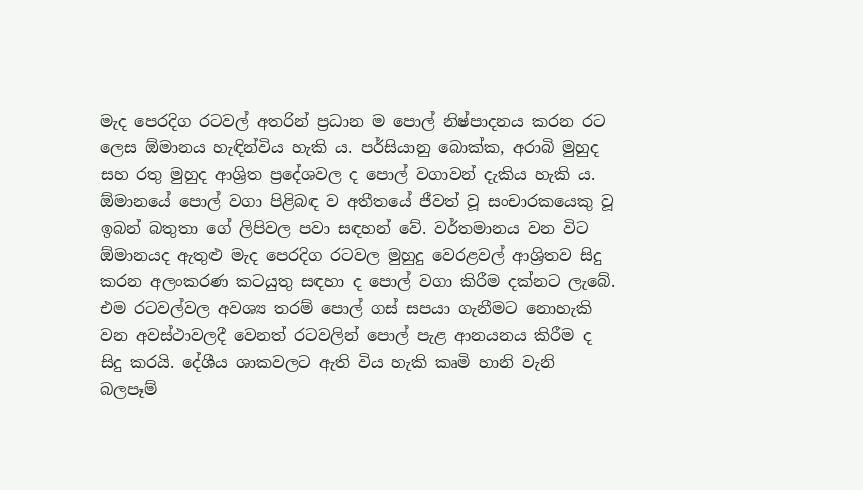මැද පෙරදිග රටවල් අතරින් ප්‍රධාන ම පොල් නිෂ්පාදනය කරන රට ලෙස ඕමානය හැඳින්විය හැකි ය. පර්සියානු බොක්ක, අරාබි මුහුද සහ රතු මුහුද ආශ්‍රිත ප්‍රදේශවල ද පොල් වගාවන් දැකිය හැකි ය. ඕමානයේ පොල් වගා පිළිබඳ ව අතීතයේ ජීවත් වූ සංචාරකයෙකු වූ ඉබන් බතුතා ගේ ලිපිවල පවා සඳහන් වේ. වර්තමානය වන විට ඕමානයද ඇතුළු මැද පෙරදිග රටවල මුහුදු වෙරළවල් ආශ්‍රිතව සිදු කරන අලංකරණ කටයුතු සඳහා ද පොල් වගා කිරීම දක්නට ලැබේ. එම රටවල්වල අවශ්‍ය තරම් පොල් ගස් සපයා ගැනීමට නොහැකි වන අවස්ථාවලදී වෙනත් රටවලින් පොල් පැළ ආනයනය කිරීම ද සිදු කරයි. දේශීය ශාකවලට ඇති විය හැකි කෘමි හානි වැනි බලපෑම්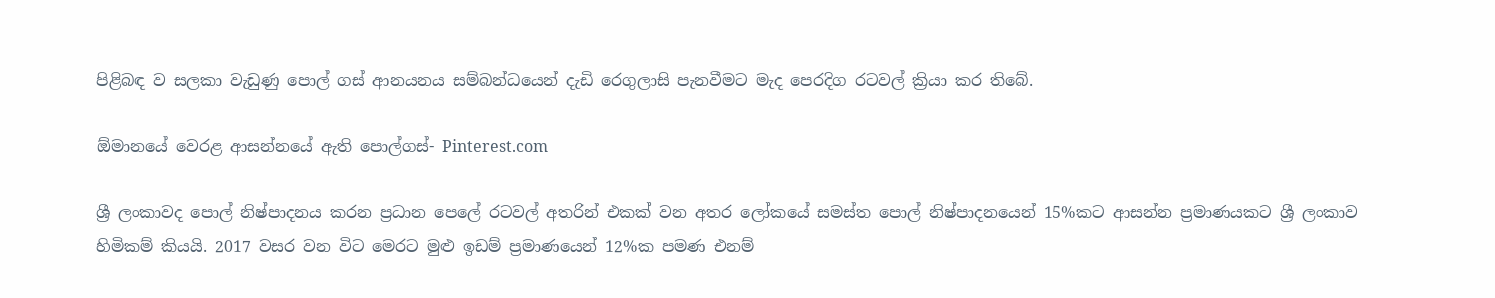පිළිබඳ ව සලකා වැඩුණු පොල් ගස් ආනයනය සම්බන්ධයෙන් දැඩි රෙගුලාසි පැනවීමට මැද පෙරදිග රටවල් ක්‍රියා කර තිබේ.

ඕමානයේ වෙරළ ආසන්නයේ ඇති පොල්ගස්- Pinterest.com

ශ්‍රී ලංකාවද පොල් නිෂ්පාදනය කරන ප්‍රධාන පෙලේ රටවල් අතරින් එකක් වන අතර ලෝකයේ සමස්ත පොල් නිෂ්පාදනයෙන් 15%කට ආසන්න ප්‍රමාණයකට ශ්‍රී ලංකාව හිමිකම් කියයි. 2017 වසර වන විට මෙරට මුළු ඉඩම් ප්‍රමාණයෙන් 12%ක පමණ එනම්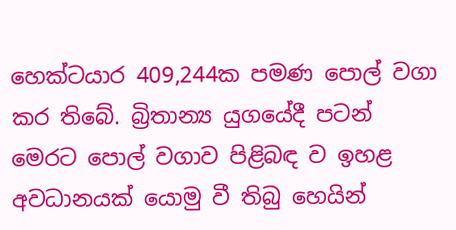හෙක්ටයාර 409,244ක පමණ පොල් වගා කර තිබේ. බ්‍රිතාන්‍ය යුගයේදී පටන් මෙරට පොල් වගාව පිළිබඳ ව ඉහළ අවධානයක් යොමු වී තිබු හෙයින්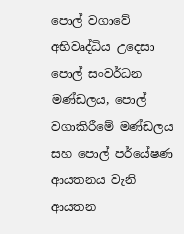පොල් වගාවේ අභිවෘද්ධිය උදෙසා පොල් සංවර්ධන මණ්ඩලය, පොල් වගාකිරීමේ මණ්ඩලය සහ පොල් පර්යේෂණ ආයතනය වැනි ආයතන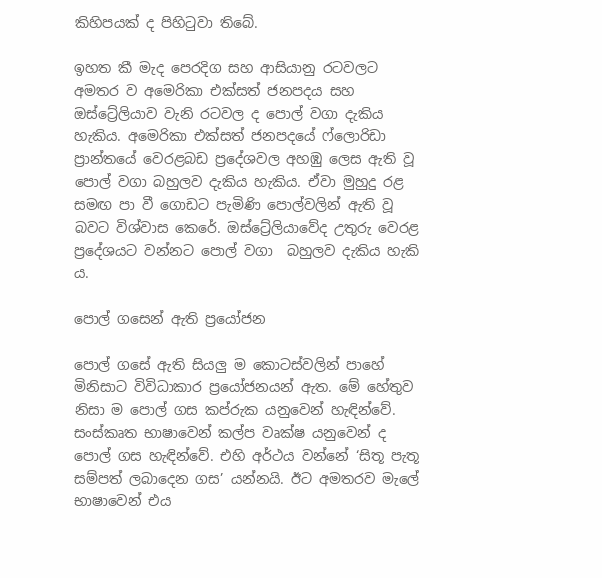කිහිපයක් ද පිහිටුවා තිබේ.

ඉහත කී මැද පෙරදිග සහ ආසියානු රටවලට අමතර ව අමෙරිකා එක්සත් ජනපදය සහ ඔස්ට්‍රේලියාව වැනි රටවල ද පොල් වගා දැකිය හැකිය. අමෙරිකා එක්සත් ජනපදයේ ෆ්ලොරිඩා ප්‍රාන්තයේ වෙරළබඩ ප්‍රදේශවල අහඹු ලෙස ඇති වූ පොල් වගා බහුලව දැකිය හැකිය. ඒවා මුහුදු රළ සමඟ පා වී ගොඩට පැමිණි පොල්වලින් ඇති වූ බවට විශ්වාස කෙරේ. ඔස්ට්‍රේලියාවේද උතුරු වෙරළ ප්‍රදේශයට වන්නට පොල් වගා  බහුලව දැකිය හැකි ය.

පොල් ගසෙන් ඇති ප්‍රයෝජන

පොල් ගසේ ඇති සියලු ම කොටස්වලින් පාහේ මිනිසාට විවිධාකාර ප්‍රයෝජනයන් ඇත. මේ හේතුව නිසා ම පොල් ගස කප්රුක යනුවෙන් හැඳින්වේ. සංස්කෘත භාෂාවෙන් කල්ප වෘක්ෂ යනුවෙන් ද පොල් ගස හැඳින්වේ. එහි අර්ථය වන්නේ ‘සිතූ පැතූ සම්පත් ලබාදෙන ගස’ යන්නයි. ඊට අමතරව මැලේ භාෂාවෙන් එය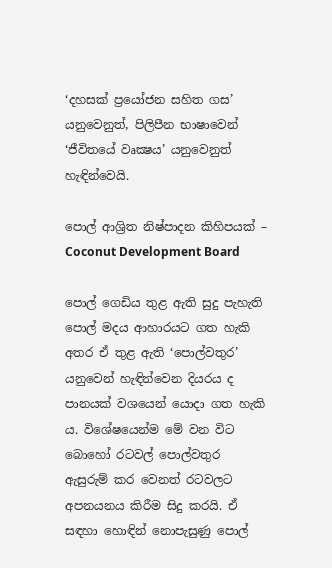‘දහසක් ප්‍රයෝජන සහිත ගස’ යනුවෙනුත්, පිලිපීන භාෂාවෙන් ‘ජීවිතයේ වෘක්‍ෂය’ යනුවෙනුත් හැඳින්වෙයි.

පොල් ආශ්‍රිත නිෂ්පාදන කිහිපයක් – Coconut Development Board

පොල් ගෙඩිය තුළ ඇති සුදු පැහැති පොල් මදය ආහාරයට ගත හැකි අතර ඒ තුළ ඇති ‘පොල්වතුර’ යනුවෙන් හැඳින්වෙන දියරය ද පානයක් වශයෙන් යොදා ගත හැකි ය. විශේෂයෙන්ම මේ වන විට බොහෝ රටවල් පොල්වතුර ඇසුරුම් කර වෙනත් රටවලට අපනයනය කිරීම සිදු කරයි. ඒ සඳහා හොඳින් නොපැසුණු පොල්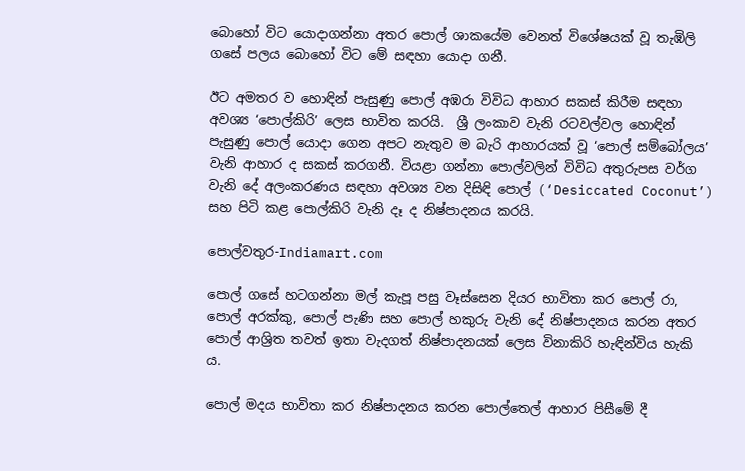බොහෝ විට යොදාගන්නා අතර පොල් ශාකයේම වෙනත් විශේෂයක් වූ තැඹිලි ගසේ පලය බොහෝ විට මේ සඳහා යොදා ගනී.

ඊට අමතර ව හොඳින් පැසුණු පොල් අඹරා විවිධ ආහාර සකස් කිරීම සඳහා අවශ්‍ය ‘පොල්කිරි’ ලෙස භාවිත කරයි.  ශ්‍රී ලංකාව වැනි රටවල්වල හොඳින් පැසුණු පොල් යොදා ගෙන අපට නැතුව ම බැරි ආහාරයක් වූ ‘පොල් සම්බෝලය’ වැනි ආහාර ද සකස් කරගනී. වියළා ගන්නා පොල්වලින් විවිධ අතුරුපස වර්ග වැනි දේ අලංකරණය සඳහා අවශ්‍ය වන දිසිඳි පොල් (‘Desiccated Coconut’) සහ පිටි කළ පොල්කිරි වැනි දෑ ද නිෂ්පාදනය කරයි.

පොල්වතුර-Indiamart.com

පොල් ගසේ හටගන්නා මල් කැපූ පසු වෑස්සෙන දියර භාවිතා කර පොල් රා, පොල් අරක්කු, පොල් පැණි සහ පොල් හකුරු වැනි දේ නිෂ්පාදනය කරන අතර පොල් ආශ්‍රිත තවත් ඉතා වැදගත් නිෂ්පාදනයක් ලෙස විනාකිරි හැඳින්විය හැකි ය.

පොල් මදය භාවිතා කර නිෂ්පාදනය කරන පොල්තෙල් ආහාර පිසීමේ දී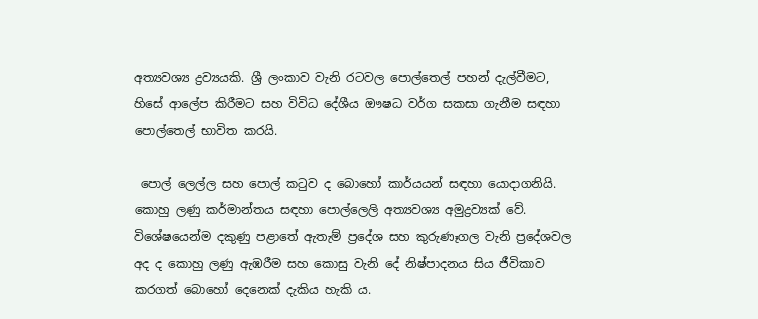අත්‍යවශ්‍ය ද්‍රව්‍යයකි. ශ්‍රී ලංකාව වැනි රටවල පොල්තෙල් පහන් දැල්වීමට, හිසේ ආලේප කිරීමට සහ විවිධ දේශීය ඖෂධ වර්ග සකසා ගැනීම සඳහා පොල්තෙල් භාවිත කරයි.

 පොල් ලෙල්ල සහ පොල් කටුව ද බොහෝ කාර්යයන් සඳහා යොදාගනියි. කොහු ලණු කර්මාන්තය සඳහා පොල්ලෙලි අත්‍යවශ්‍ය අමුද්‍රව්‍යක් වේ. විශේෂයෙන්ම දකුණු පළාතේ ඇතැම් ප්‍රදේශ සහ කුරුණෑගල වැනි ප්‍රදේශවල අද ද කොහු ලණු ඇඹරීම සහ කොසු වැනි දේ නිෂ්පාදනය සිය ජීවිකාව කරගත් බොහෝ දෙනෙක් දැකිය හැකි ය.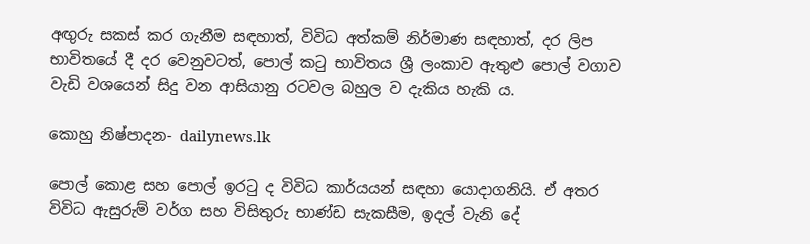අඟුරු සකස් කර ගැනීම සඳහාත්, විවිධ අත්කම් නිර්මාණ සඳහාත්, දර ලිප භාවිතයේ දී දර වෙනුවටත්, පොල් කටු භාවිතය ශ්‍රී ලංකාව ඇතුළු පොල් වගාව වැඩි වශයෙන් සිදු වන ආසියානු රටවල බහුල ව දැකිය හැකි ය.

කොහු නිෂ්පාදන- dailynews.lk

පොල් කොළ සහ පොල් ඉරටු ද විවිධ කාර්යයන් සඳහා යොදාගනියි. ඒ අතර විවිධ ඇසුරුම් වර්ග සහ විසිතුරු භාණ්ඩ සැකසීම, ඉදල් වැනි දේ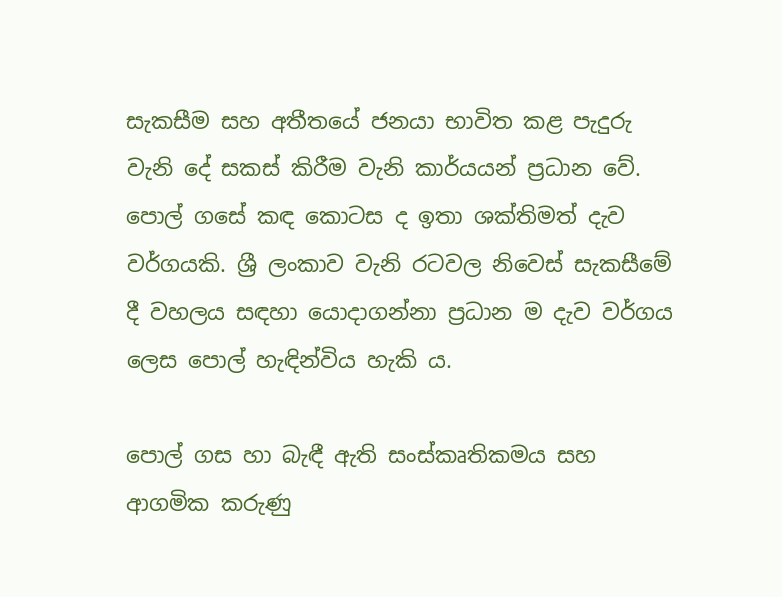සැකසීම සහ අතීතයේ ජනයා භාවිත කළ පැදුරු වැනි දේ සකස් කිරීම වැනි කාර්යයන් ප්‍රධාන වේ. පොල් ගසේ කඳ කොටස ද ඉතා ශක්තිමත් දැව වර්ගයකි. ශ්‍රී ලංකාව වැනි රටවල නිවෙස් සැකසීමේ දී වහලය සඳහා යොදාගන්නා ප්‍රධාන ම දැව වර්ගය ලෙස පොල් හැඳින්විය හැකි ය.

පොල් ගස හා බැඳී ඇති සංස්කෘතිකමය සහ ආගමික කරුණු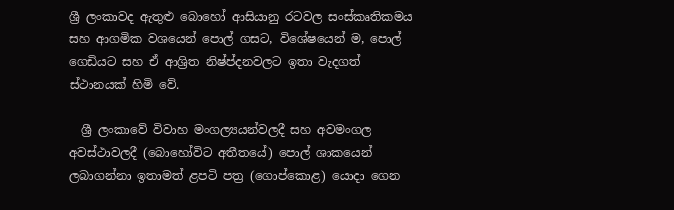ශ්‍රී ලංකාවද ඇතුළු බොහෝ ආසියානු රටවල සංස්කෘතිකමය සහ ආගමික වශයෙන් පොල් ගසට, විශේෂයෙන් ම, පොල් ගෙඩියට සහ ඒ ආශ්‍රිත නිෂ්ප්දනවලට ඉතා වැදගත් ස්ථානයක් හිමි වේ.

  ශ්‍රී ලංකාවේ විවාහ මංගල්‍යයන්වලදී සහ අවමංගල අවස්ථාවලදී (බොහෝවිට අතීතයේ) පොල් ශාකයෙන් ලබාගන්නා ඉතාමත් ළපටි පත්‍ර (ගොප්කොළ) යොදා ගෙන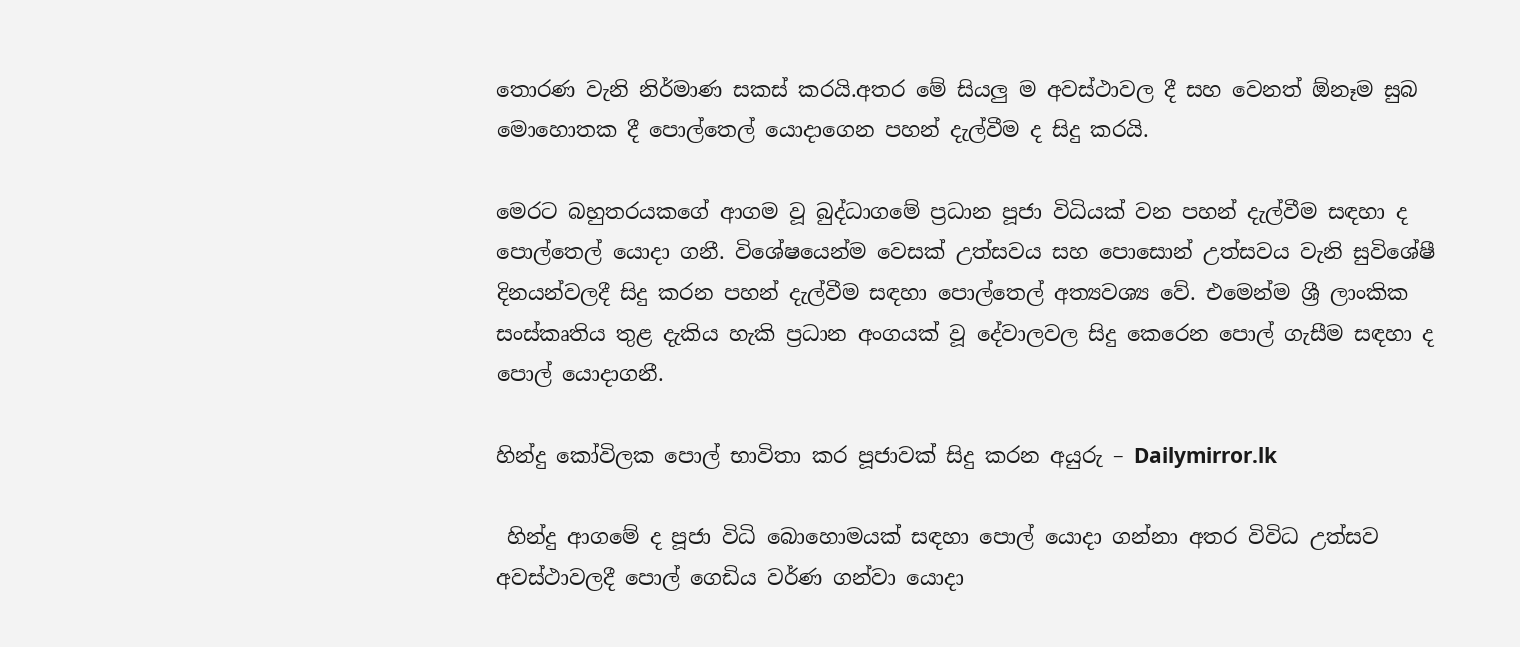තොරණ වැනි නිර්මාණ සකස් කරයි.අතර මේ සියලු ම අවස්ථාවල දී සහ වෙනත් ඕනෑම සුබ මොහොතක දී පොල්තෙල් යොදාගෙන පහන් දැල්වීම ද සිදු කරයි.

මෙරට බහුතරයකගේ ආගම වූ බුද්ධාගමේ ප්‍රධාන පූජා විධියක් වන පහන් දැල්වීම සඳහා ද පොල්තෙල් යොදා ගනී. විශේෂයෙන්ම වෙසක් උත්සවය සහ පොසොන් උත්සවය වැනි සුවිශේෂී දිනයන්වලදී සිදු කරන පහන් දැල්වීම සඳහා පොල්තෙල් අත්‍යවශ්‍ය වේ. එමෙන්ම ශ්‍රී ලාංකික සංස්කෘතිය තුළ දැකිය හැකි ප්‍රධාන අංගයක් වූ දේවාලවල සිදු කෙරෙන පොල් ගැසීම සඳහා ද පොල් යොදාගනී.

හින්දු කෝවිලක පොල් භාවිතා කර පූජාවක් සිදු කරන අයුරු – Dailymirror.lk

 හින්දු ආගමේ ද පූජා විධි බොහොමයක් සඳහා පොල් යොදා ගන්නා අතර විවිධ උත්සව අවස්ථාවලදී පොල් ගෙඩිය වර්ණ ගන්වා යොදා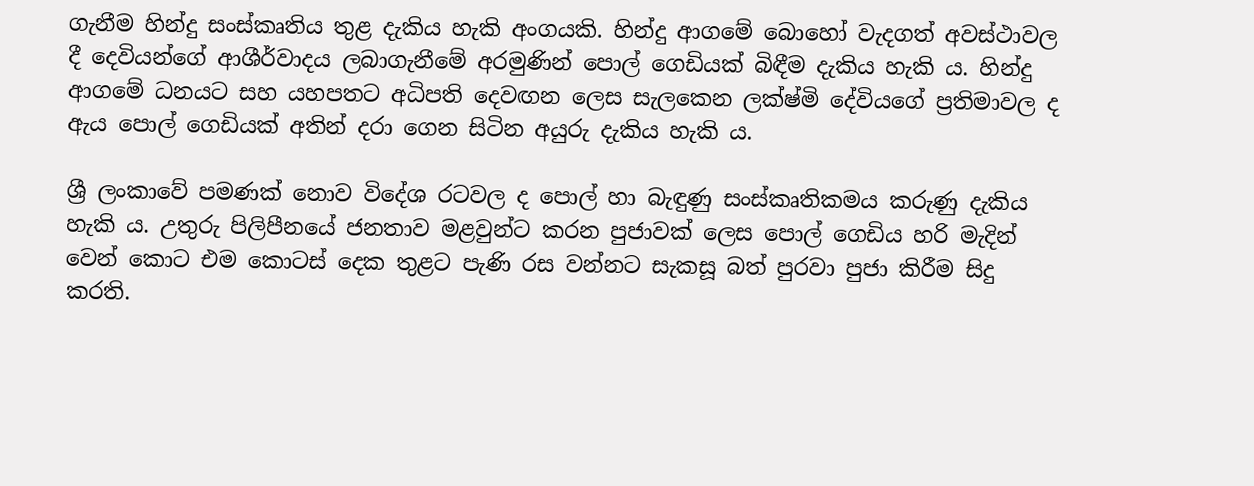ගැනීම හින්දු සංස්කෘතිය තුළ දැකිය හැකි අංගයකි. හින්දු ආගමේ බොහෝ වැදගත් අවස්ථාවල දී දෙවියන්ගේ ආශීර්වාදය ලබාගැනීමේ අරමුණින් පොල් ගෙඩියක් බිඳීම දැකිය හැකි ය. හින්දු ආගමේ ධනයට සහ යහපතට අධිපති දෙවඟන ලෙස සැලකෙන ලක්ෂ්මි දේවියගේ ප්‍රතිමාවල ද ඇය පොල් ගෙඩියක් අතින් දරා ගෙන සිටින අයුරු දැකිය හැකි ය.

ශ්‍රී ලංකාවේ පමණක් නොව විදේශ රටවල ද පොල් හා බැඳුණු සංස්කෘතිකමය කරුණු දැකිය හැකි ය. උතුරු පිලිපීනයේ ජනතාව මළවුන්ට කරන පුජාවක් ලෙස පොල් ගෙඩිය හරි මැදින් වෙන් කොට එම කොටස් දෙක තුළට පැණි රස වන්නට සැකසූ බත් පුරවා පුජා කිරීම සිදු කරති.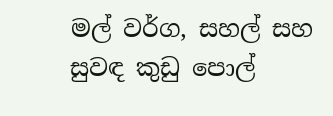මල් වර්ග, සහල් සහ සුවඳ කුඩු පොල්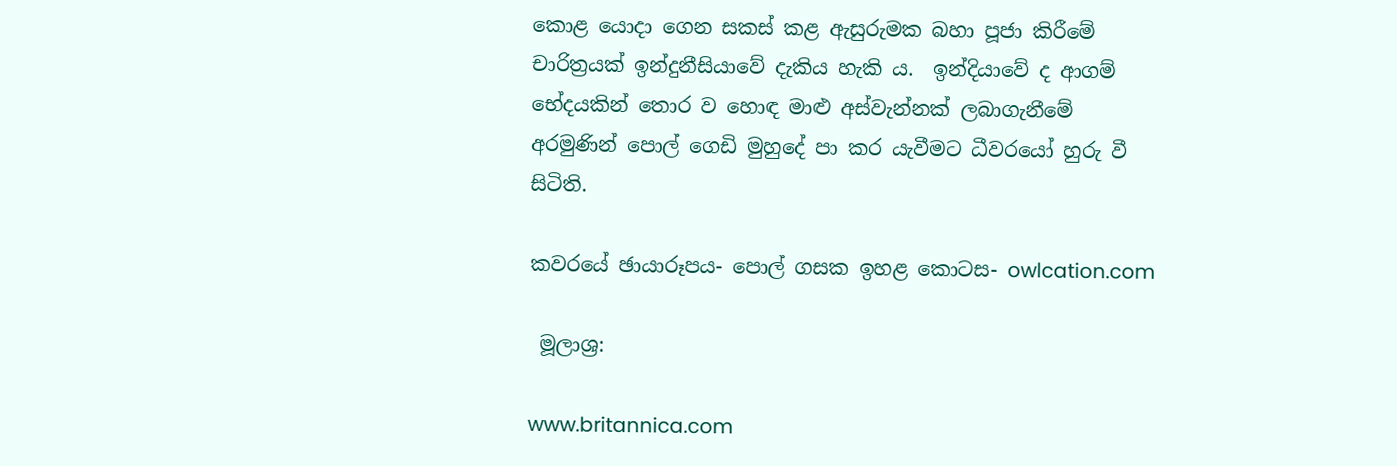කොළ යොදා ගෙන සකස් කළ ඇසුරුමක බහා පූජා කිරීමේ චාරිත්‍රයක් ඉන්දුනීසියාවේ දැකිය හැකි ය.  ඉන්දියාවේ ද ආගම් භේදයකින් තොර ව හොඳ මාළු අස්වැන්නක් ලබාගැනීමේ අරමුණින් පොල් ගෙඩි මුහුදේ පා කර යැවීමට ධීවරයෝ හුරු වී සිටිති.

කවරයේ ඡායාරූපය- පොල් ගසක ඉහළ කොටස- owlcation.com

 මූලාශ්‍ර:

www.britannica.com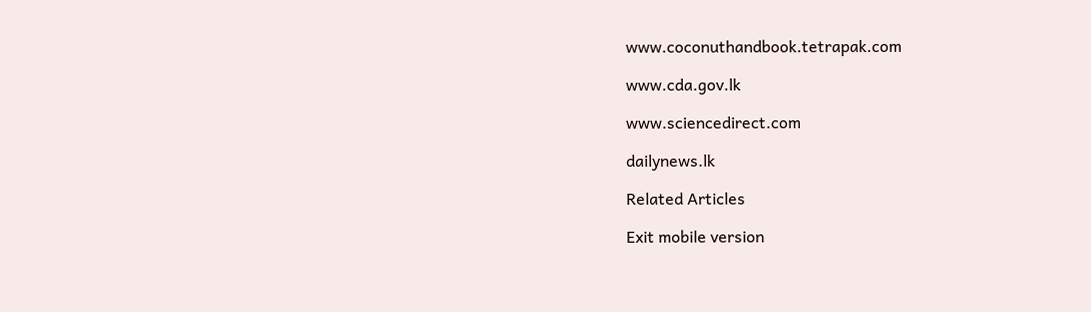www.coconuthandbook.tetrapak.com

www.cda.gov.lk

www.sciencedirect.com

dailynews.lk

Related Articles

Exit mobile version